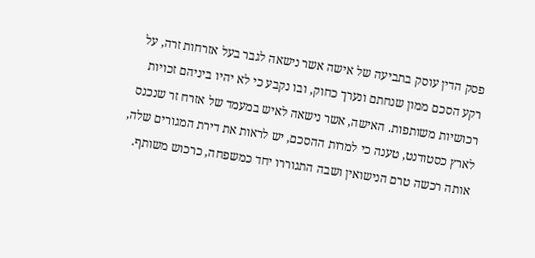פסק הדין עוסק בתביעה של אישה אשר נישאה לגבר בעל אזרחות זרה, על רקע הסכם ממון שנחתם ונערך כחוק, ובו נקבע כי לא יהיו ביניהם זכויות רכושיות משותפות. האישה, אשר נישאה לאיש במעמד של אזרח זר שנכנס לארץ כסטודנט, טענה כי למרות ההסכם, יש לראות את דירת המגורים שלה, אותה רכשה טרם הנישואין ושבה התגוררו יחד כמשפחה, כרכוש משותף.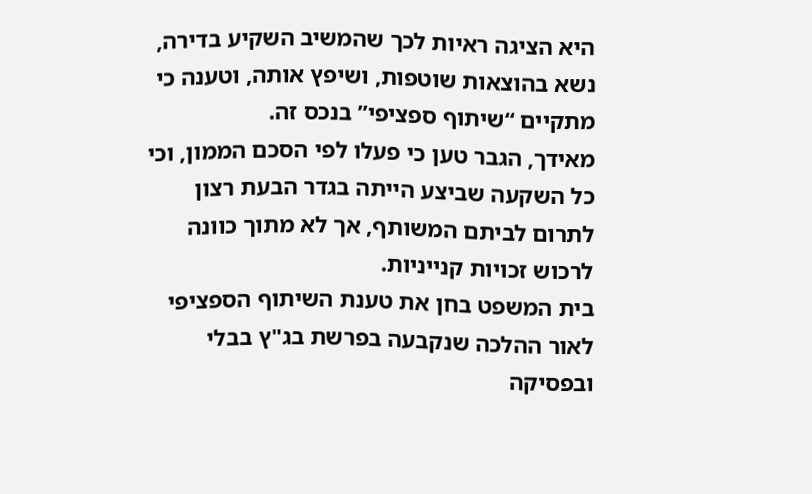היא הציגה ראיות לכך שהמשיב השקיע בדירה, נשא בהוצאות שוטפות, ושיפץ אותה, וטענה כי מתקיים “שיתוף ספציפי” בנכס זה.
מאידך, הגבר טען כי פעלו לפי הסכם הממון, וכי כל השקעה שביצע הייתה בגדר הבעת רצון לתרום לביתם המשותף, אך לא מתוך כוונה לרכוש זכויות קנייניות.
בית המשפט בחן את טענת השיתוף הספציפי לאור ההלכה שנקבעה בפרשת בג"ץ בבלי ובפסיקה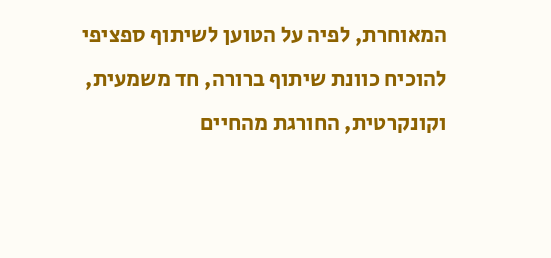המאוחרת, לפיה על הטוען לשיתוף ספציפי להוכיח כוונת שיתוף ברורה, חד משמעית, וקונקרטית, החורגת מהחיים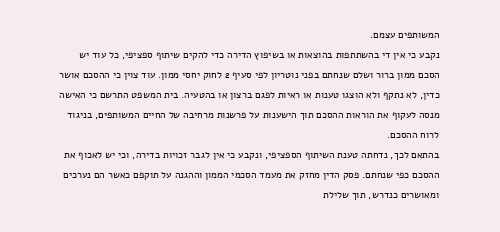המשותפים עצמם.
נקבע כי אין די בהשתתפות בהוצאות או בשיפוץ הדירה כדי להקים שיתוף ספציפי, כל עוד יש הסכם ממון ברור ושלם שנחתם בפני נוטריון לפי סעיף 2 לחוק יחסי ממון. עוד צוין כי ההסכם אושר כדין, לא נתקף ולא הוצגו טענות או ראיות לפגם ברצון או בהטעיה. בית המשפט התרשם כי האישה מנסה לעקוף את הוראות ההסכם תוך הישענות על פרשנות מרחיבה של החיים המשותפים, בניגוד לרוח ההסכם.
בהתאם לכך, נדחתה טענת השיתוף הספציפי, ונקבע כי אין לגבר זכויות בדירה, וכי יש לאכוף את ההסכם כפי שנחתם. פסק הדין מחזק את מעמד הסכמי הממון וההגנה על תוקפם כאשר הם נערכים ומאושרים כנדרש, תוך שלילת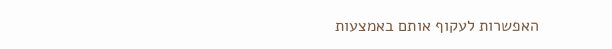האפשרות לעקוף אותם באמצעות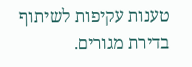טענות עקיפות לשיתוף בדירת מגורים.